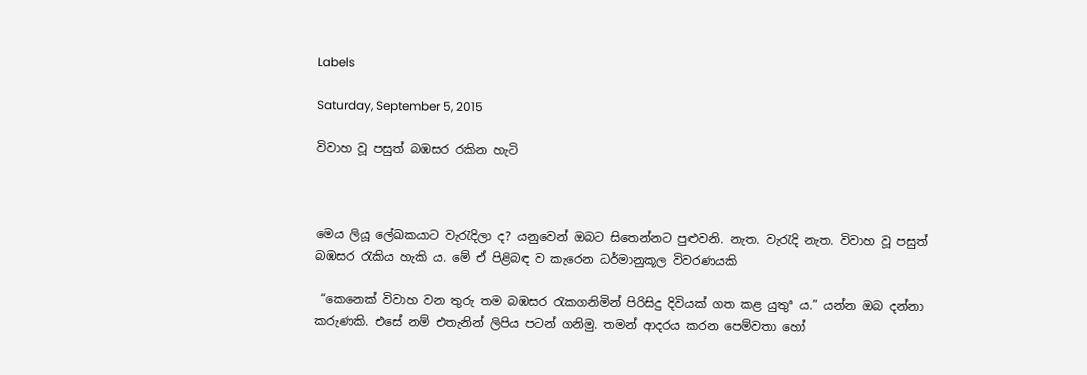Labels

Saturday, September 5, 2015

විවාහ වූ පසුත් බඹසර රකින හැටි



මෙය ලියූ ලේඛකයාට වැරැදිලා ද? යනුවෙන් ඔබට සිතෙන්නට පුළුවනි. නැත. වැරැදි නැත. විවාහ වූ පසුත් බඹසර රැකිය හැකි ය. මේ ඒ පිළිබඳ ව කැරෙන ධර්මානුකූල විවරණයකි

 “කෙනෙක් විවාහ වන තුරු තම බඹසර රැකගනිමින් පිරිසිදු දිවියක් ගත කළ යුතුª ය.” යන්න ඔබ දන්නා කරුණකි. එසේ නම් එතැනින් ලිපිය පටන් ගනිමු. තමන් ආදරය කරන පෙම්වතා හෝ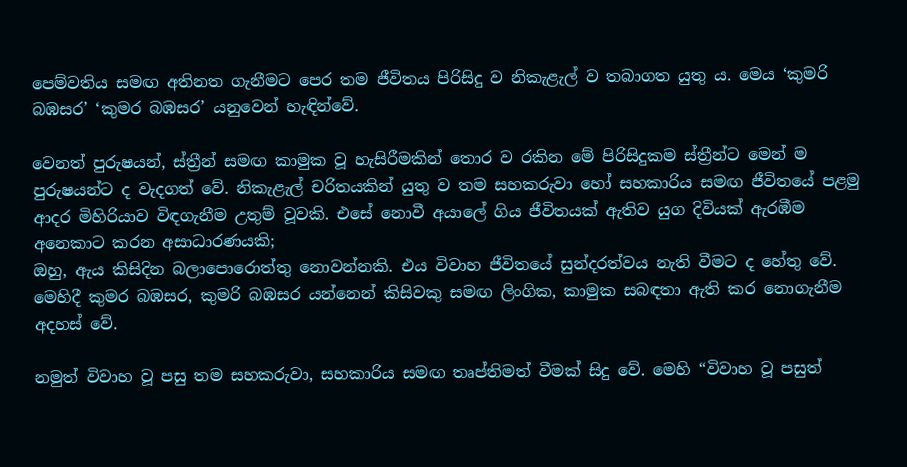පෙම්වතිය සමඟ අතිනත ගැනීමට පෙර තම ජීවිතය පිරිසිදු ව නිකැළැල් ව තබාගත යුතු ය. මෙය ‘කුමරි බඹසර’ ‘කුමර බඹසර’ යනුවෙන් හැඳින්වේ.

වෙනත් පුරුෂයන්, ස්ත්‍රීන් සමඟ කාමුක වූ හැසිරීමකින් තොර ව රකින මේ පිරිසිදුකම ස්ත්‍රීන්ට මෙන් ම පුරුෂයන්ට ද වැදගත් වේ. නිකැළැල් චරිතයකින් යුතු ව තම සහකරුවා හෝ සහකාරිය සමඟ ජීවිතයේ පළමු ආදර මිහිරියාව විඳගැනීම උතුම් වූවකි. එසේ නොවී අයාලේ ගිය ජීවිතයක් ඇතිව යුග දිවියක් ඇරඹීම අනෙකාට කරන අසාධාරණයකි;
ඔහු, ඇය කිසිදින බලාපොරොත්තු නොවන්නකි. එය විවාහ ජීවිතයේ සුන්දරත්වය නැති වීමට ද හේතු වේ. මෙහිදී කුමර බඹසර, කුමරි බඹසර යන්නෙන් කිසිවකු සමඟ ලිංගික, කාමුක සබඳතා ඇති කර නොගැනීම අදහස් වේ.

නමුත් විවාහ වූ පසු තම සහකරුවා, සහකාරිය සමඟ තෘප්තිමත් වීමක් සිදු වේ. මෙහි “විවාහ වූ පසුත්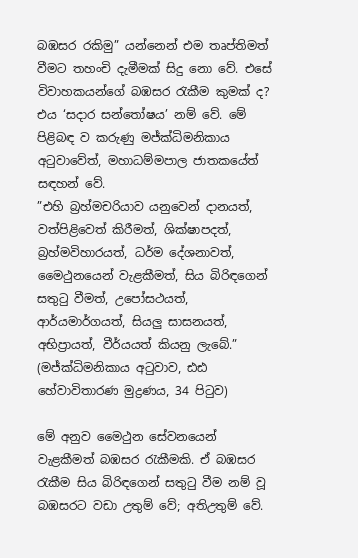බඹසර රකිමු” යන්නෙන් එම තෘප්තිමත් වීමට තහංචි දැමීමක් සිදු නො වේ. එසේ විවාහකයන්ගේ බඹසර රැකීම කුමක් ද? එය ‘සදාර සන්තෝෂය’ නම් වේ. මේ පිළිබඳ ව කරුණු මජ්ක්‍ධිමනිකාය අටුවාවේත්, මහාධම්මපාල ජාතකයේත් සඳහන් වේ.
”එහි බ්‍රහ්මචරියාව යනුවෙන් දානයත්, වත්පිළිවෙත් කිරීමත්, ශික්ෂාපදත්, බ්‍රහ්මවිහාරයත්, ධර්ම දේශනාවත්, මෛථුනයෙන් වැළකීමත්, සිය බිරිඳගෙන් සතුටු වීමත්, උපෝසථයත්, ආර්යමාර්ගයත්, සියලු සාසනයත්, අභිප්‍රායත්, වීර්යයත් කියනු ලැබේ.” (මජ්ක්‍ධිමනිකාය අටුවාව, ඪඪ හේවාවිතාරණ මුද්‍රණය, 34 පිටුව)

මේ අනුව මෛථුන සේවනයෙන් වැළකීමත් බඹසර රැකීමකි. ඒ බඹසර රැකීම සිය බිරිඳගෙන් සතුටු වීම නම් වූ බඹසරට වඩා උතුම් වේ; අතිඋතුම් වේ.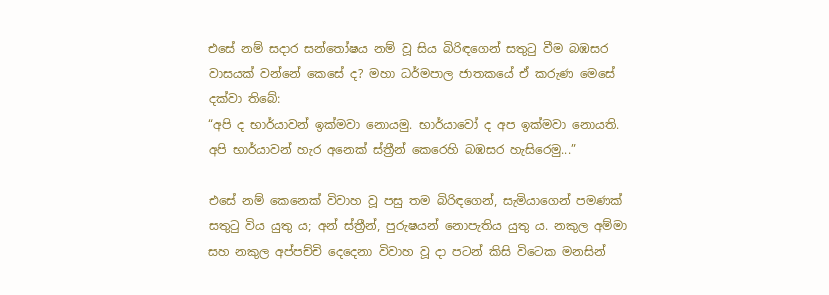එසේ නම් සදාර සන්තෝෂය නම් වූ සිය බිරිඳගෙන් සතුටු වීම බඹසර වාසයක් වන්නේ කෙසේ ද? මහා ධර්මපාල ජාතකයේ ඒ කරුණ මෙසේ දක්වා තිබේ:
“අපි ද භාර්යාවන් ඉක්මවා නොයමු. භාර්යාවෝ ද අප ඉක්මවා නොයති. අපි භාර්යාවන් හැර අනෙක් ස්ත්‍රීන් කෙරෙහි බඹසර හැසිරෙමු...”

එසේ නම් කෙනෙක් විවාහ වූ පසු තම බිරිඳගෙන්, සැමියාගෙන් පමණක් සතුටු විය යුතු ය; අන් ස්ත්‍රීන්, පුරුෂයන් නොපැතිය යුතු ය. නකුල අම්මා සහ නකුල අප්පච්චි දෙදෙනා විවාහ වූ දා පටන් කිසි විටෙක මනසින්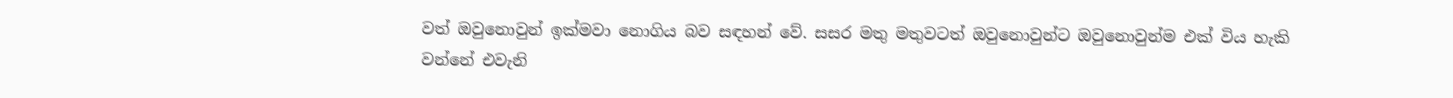වත් ඔවුනොවුන් ඉක්මවා නොගිය බව සඳහන් වේ. සසර මතු මතුවටත් ඔවුනොවුන්ට ඔවුනොවුන්ම එක් විය හැකි වන්නේ එවැනි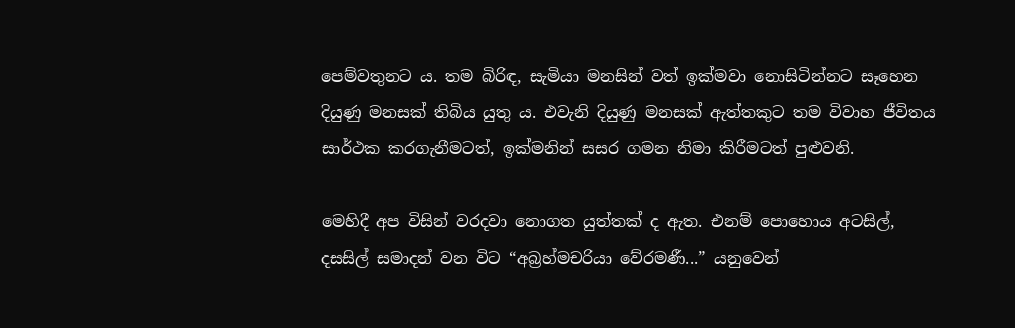පෙම්වතුනට ය. තම බිරිඳ, සැමියා මනසින් වත් ඉක්මවා නොසිටින්නට සෑහෙන දියුණු මනසක් තිබිය යුතු ය. එවැනි දියුණු මනසක් ඇත්තකුට තම විවාහ ජීවිතය සාර්ථක කරගැනීමටත්, ඉක්මනින් සසර ගමන නිමා කිරීමටත් පුළුවනි.

මෙහිදී අප විසින් වරදවා නොගත යුත්තක් ද ඇත. එනම් පොහොය අටසිල්, දසසිල් සමාදන් වන විට “අබ්‍රහ්මචරියා වේරමණී...” යනුවෙන්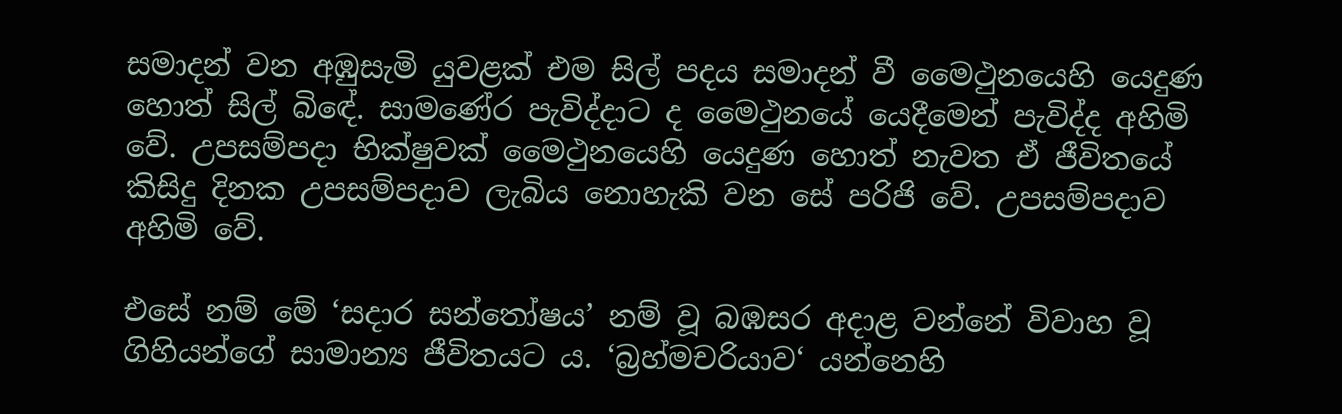සමාදන් වන අඹුසැමි යුවළක් එම සිල් පදය සමාදන් වී මෛථුනයෙහි යෙදුණ හොත් සිල් බිඳේ. සාමණේර පැවිද්දාට ද මෛථුනයේ යෙදීමෙන් පැවිද්ද අහිමි වේ. උපසම්පදා භික්ෂුවක් මෛථුනයෙහි යෙදුණ හොත් නැවත ඒ ජීවිතයේ කිසිදු දිනක උපසම්පදාව ලැබිය නොහැකි වන සේ පරිජි වේ. උපසම්පදාව අහිමි වේ.

එසේ නම් මේ ‘සදාර සන්තෝෂය’ නම් වූ බඹසර අදාළ වන්නේ විවාහ වූ ගිහියන්ගේ සාමාන්‍ය ජීවිතයට ය. ‘බ්‍රහ්මචරියාව‘ යන්නෙහි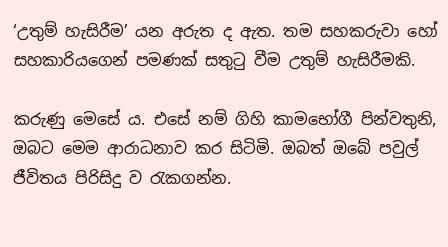‘උතුම් හැසිරීම’ යන අරුත ද ඇත. තම සහකරුවා හෝ සහකාරියගෙන් පමණක් සතුටු වීම උතුම් හැසිරීමකි.

කරුණු මෙසේ ය. එසේ නම් ගිහි කාමභෝගී පින්වතුනි, ඔබට මෙම ආරාධනාව කර සිටිමි. ඔබත් ඔබේ පවුල් ජීවිතය පිරිසිදු ව රැකගන්න.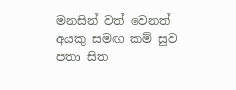මනසින් වත් වෙනත් අයකු සමඟ කම් සුව පතා සිත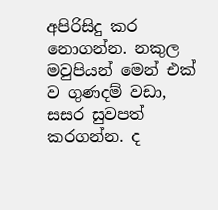අපිරිසිදු කර නොගන්න. නකුල මවුපියන් මෙන් එක් ව ගුණදම් වඩා, සසර සුවපත් කරගන්න. ද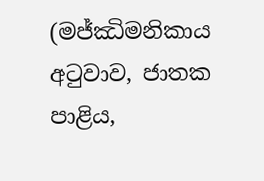(මජ්ඣිමනිකාය අටුවාව, ජාතක පාළිය,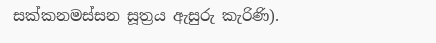සක්කනමස්සන සූත්‍රය ඇසුරු කැරිණි).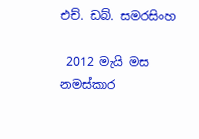එච්. ඩබ්. සමරසිංහ

 2012 මැයි මස නමස්කාර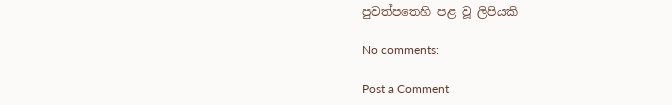පුවත්පතෙහි පළ වූ ලිපියකි

No comments:

Post a Comment